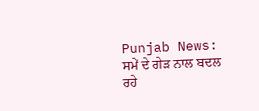Punjab News: ਸਮੇਂ ਦੇ ਗੇੜ ਨਾਲ ਬਦਲ ਰਹੇ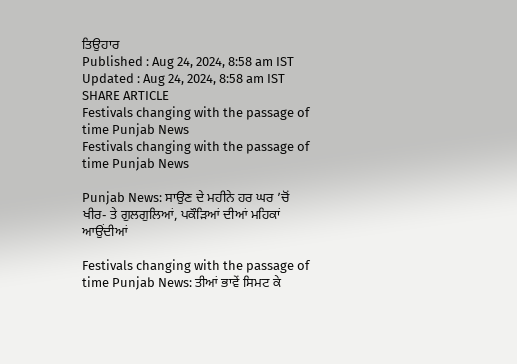ਤਿਉਹਾਰ
Published : Aug 24, 2024, 8:58 am IST
Updated : Aug 24, 2024, 8:58 am IST
SHARE ARTICLE
Festivals changing with the passage of time Punjab News
Festivals changing with the passage of time Punjab News

Punjab News: ਸਾਉਣ ਦੇ ਮਹੀਨੇ ਹਰ ਘਰ ’ਚੋਂ ਖੀਰ- ਤੇ ਗੁਲਗੁਲਿਆਂ, ਪਕੌੜਿਆਂ ਦੀਆਂ ਮਹਿਕਾਂ ਆਉਂਦੀਆਂ

Festivals changing with the passage of time Punjab News: ਤੀਆਂ ਭਾਵੇਂ ਸਿਮਟ ਕੇ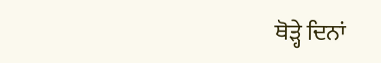ਥੋੜ੍ਹੇ ਦਿਨਾਂ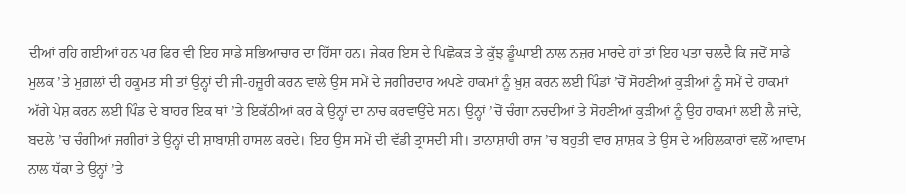ਦੀਆਂ ਰਹਿ ਗਈਆਂ ਹਨ ਪਰ ਫਿਰ ਵੀ ਇਹ ਸਾਡੇ ਸਭਿਆਚਾਰ ਦਾ ਹਿੱਸਾ ਹਨ। ਜੇਕਰ ਇਸ ਦੇ ਪਿਛੋਕੜ ਤੇ ਕੁੱਝ ਡੂੰਘਾਈ ਨਾਲ ਨਜ਼ਰ ਮਾਰਦੇ ਹਾਂ ਤਾਂ ਇਹ ਪਤਾ ਚਲਦੈ ਕਿ ਜਦੋਂ ਸਾਡੇ ਮੁਲਕ ’ਤੇ ਮੁਗ਼ਲਾਂ ਦੀ ਹਕੂਮਤ ਸੀ ਤਾਂ ਉਨ੍ਹਾਂ ਦੀ ਜੀ-ਹਜ਼ੂਰੀ ਕਰਨ ਵਾਲੇ ਉਸ ਸਮੇਂ ਦੇ ਜਗੀਰਦਾਰ ਅਪਣੇ ਹਾਕਮਾਂ ਨੂੰ ਖ਼ੁਸ਼ ਕਰਨ ਲਈ ਪਿੰਡਾਂ ’ਚੋਂ ਸੋਹਣੀਆਂ ਕੁੜੀਆਂ ਨੂੰ ਸਮੇਂ ਦੇ ਹਾਕਮਾਂ ਅੱਗੇ ਪੇਸ਼ ਕਰਨ ਲਈ ਪਿੰਡ ਦੇ ਬਾਹਰ ਇਕ ਥਾਂ ’ਤੇ ਇਕੱਠੀਆਂ ਕਰ ਕੇ ਉਨ੍ਹਾਂ ਦਾ ਨਾਚ ਕਰਵਾਉਂਦੇ ਸਨ। ਉਨ੍ਹਾਂ ’ਚੋਂ ਚੰਗਾ ਨਚਦੀਆਂ ਤੇ ਸੋਹਣੀਆਂ ਕੁੜੀਆਂ ਨੂੰ ਉਹ ਹਾਕਮਾਂ ਲਈ ਲੈ ਜਾਂਦੇ, ਬਦਲੇ ’ਚ ਚੰਗੀਆਂ ਜਗੀਰਾਂ ਤੇ ਉਨ੍ਹਾਂ ਦੀ ਸ਼ਾਬਾਸ਼ੀ ਹਾਸਲ ਕਰਦੇ। ਇਹ ਉਸ ਸਮੇਂ ਦੀ ਵੱਡੀ ਤ੍ਰਾਸਦੀ ਸੀ। ਤਾਨਾਸ਼ਾਹੀ ਰਾਜ ’ਚ ਬਹੁਤੀ ਵਾਰ ਸ਼ਾਸ਼ਕ ਤੇ ਉਸ ਦੇ ਅਹਿਲਕਾਰਾਂ ਵਲੋਂ ਆਵਾਮ ਨਾਲ ਧੱਕਾ ਤੇ ਉਨ੍ਹਾਂ ’ਤੇ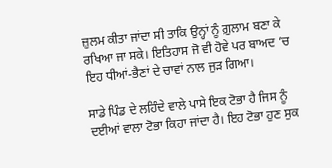ਜ਼ੁਲਮ ਕੀਤਾ ਜਾਂਦਾ ਸੀ ਤਾਕਿ ਉਨ੍ਹਾਂ ਨੂੰ ਗ਼ੁਲਾਮ ਬਣਾ ਕੇ ਰਖਿਆ ਜਾ ਸਕੇ। ਇਤਿਹਾਸ ਜੋ ਵੀ ਹੋਵੇ ਪਰ ਬਾਅਦ ’ਚ ਇਹ ਧੀਆਂ-ਭੈਣਾਂ ਦੇ ਚਾਵਾਂ ਨਾਲ ਜੁੜ ਗਿਆ।

ਸਾਡੇ ਪਿੰਡ ਦੇ ਲਹਿੰਦੇ ਵਾਲੇ ਪਾਸੇ ਇਕ ਟੋਭਾ ਹੈ ਜਿਸ ਨੂੰ ਦਈਆਂ ਵਾਲਾ ਟੋਭਾ ਕਿਹਾ ਜਾਂਦਾ ਹੈ। ਇਹ ਟੋਭਾ ਹੁਣ ਸੁਕ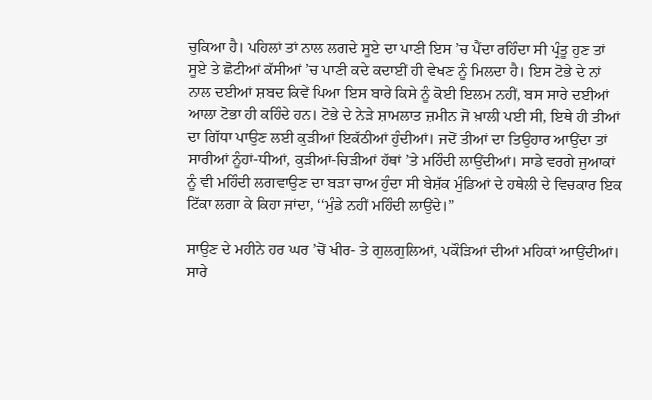ਚੁਕਿਆ ਹੈ। ਪਹਿਲਾਂ ਤਾਂ ਨਾਲ ਲਗਦੇ ਸੂਏ ਦਾ ਪਾਣੀ ਇਸ ’ਚ ਪੈਂਦਾ ਰਹਿੰਦਾ ਸੀ ਪ੍ਰੰਤੂ ਹੁਣ ਤਾਂ ਸੂਏ ਤੇ ਛੋਟੀਆਂ ਕੱਸੀਆਂ ’ਚ ਪਾਣੀ ਕਦੇ ਕਦਾਈਂ ਹੀ ਵੇਖਣ ਨੂੰ ਮਿਲਦਾ ਹੈ। ਇਸ ਟੋਭੇ ਦੇ ਨਾਂ ਨਾਲ ਦਈਆਂ ਸ਼ਬਦ ਕਿਵੇਂ ਪਿਆ ਇਸ ਬਾਰੇ ਕਿਸੇ ਨੂੰ ਕੋਈ ਇਲਮ ਨਹੀਂ, ਬਸ ਸਾਰੇ ਦਈਆਂ ਆਲਾ ਟੋਭਾ ਹੀ ਕਹਿੰਦੇ ਹਨ। ਟੋਭੇ ਦੇ ਨੇੜੇ ਸ਼ਾਮਲਾਤ ਜ਼ਮੀਨ ਜੋ ਖ਼ਾਲੀ ਪਈ ਸੀ, ਇਥੇ ਹੀ ਤੀਆਂ ਦਾ ਗਿੱਧਾ ਪਾਉਣ ਲਈ ਕੁੜੀਆਂ ਇਕੱਠੀਆਂ ਹੁੰਦੀਆਂ। ਜਦੋਂ ਤੀਆਂ ਦਾ ਤਿਉਹਾਰ ਆਉਂਦਾ ਤਾਂ ਸਾਰੀਆਂ ਨੂੰਹਾਂ-ਧੀਆਂ, ਕੁੜੀਆਂ-ਚਿੜੀਆਂ ਹੱਥਾਂ ’ਤੇ ਮਹਿੰਦੀ ਲਾਉਂਦੀਆਂ। ਸਾਡੇ ਵਰਗੇ ਜੁਆਕਾਂ ਨੂੰ ਵੀ ਮਹਿੰਦੀ ਲਗਵਾਉਣ ਦਾ ਬੜਾ ਚਾਅ ਹੁੰਦਾ ਸੀ ਬੇਸ਼ੱਕ ਮੁੰਡਿਆਂ ਦੇ ਹਥੇਲੀ ਦੇ ਵਿਚਕਾਰ ਇਕ ਟਿੱਕਾ ਲਗਾ ਕੇ ਕਿਹਾ ਜਾਂਦਾ, ‘‘ਮੁੰਡੇ ਨਹੀਂ ਮਹਿੰਦੀ ਲਾਉਂਦੇ।”

ਸਾਉਣ ਦੇ ਮਹੀਨੇ ਹਰ ਘਰ ’ਚੋਂ ਖੀਰ- ਤੇ ਗੁਲਗੁਲਿਆਂ, ਪਕੌੜਿਆਂ ਦੀਆਂ ਮਹਿਕਾਂ ਆਉਂਦੀਆਂ। ਸਾਰੇ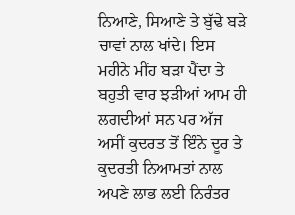ਨਿਆਣੇ, ਸਿਆਣੇ ਤੇ ਬੁੱਢੇ ਬੜੇ ਚਾਵਾਂ ਨਾਲ ਖਾਂਦੇ। ਇਸ ਮਹੀਨੇ ਮੀਂਹ ਬੜਾ ਪੈਂਦਾ ਤੇ ਬਹੁਤੀ ਵਾਰ ਝੜੀਆਂ ਆਮ ਹੀ ਲਗਦੀਆਂ ਸਨ ਪਰ ਅੱਜ ਅਸੀਂ ਕੁਦਰਤ ਤੋਂ ਇੰਨੇ ਦੂਰ ਤੇ ਕੁਦਰਤੀ ਨਿਆਮਤਾਂ ਨਾਲ ਅਪਣੇ ਲਾਭ ਲਈ ਨਿਰੰਤਰ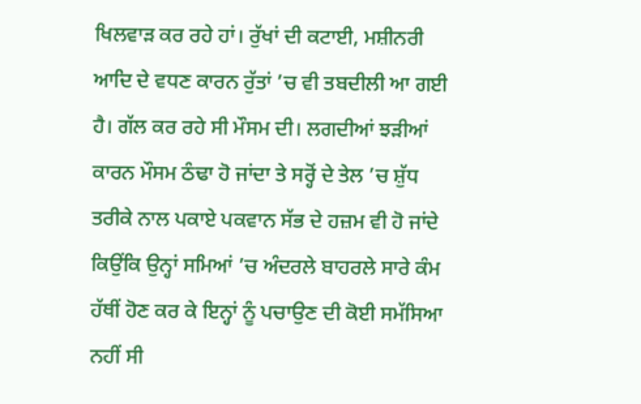ਖਿਲਵਾੜ ਕਰ ਰਹੇ ਹਾਂ। ਰੁੱਖਾਂ ਦੀ ਕਟਾਈ, ਮਸ਼ੀਨਰੀ ਆਦਿ ਦੇ ਵਧਣ ਕਾਰਨ ਰੁੱਤਾਂ ’ਚ ਵੀ ਤਬਦੀਲੀ ਆ ਗਈ ਹੈ। ਗੱਲ ਕਰ ਰਹੇ ਸੀ ਮੌਸਮ ਦੀ। ਲਗਦੀਆਂ ਝੜੀਆਂ ਕਾਰਨ ਮੌਸਮ ਠੰਢਾ ਹੋ ਜਾਂਦਾ ਤੇ ਸਰ੍ਹੋਂ ਦੇ ਤੇਲ ’ਚ ਸ਼ੁੱਧ ਤਰੀਕੇ ਨਾਲ ਪਕਾਏ ਪਕਵਾਨ ਸੱਭ ਦੇ ਹਜ਼ਮ ਵੀ ਹੋ ਜਾਂਦੇ ਕਿਉਂਕਿ ਉਨ੍ਹਾਂ ਸਮਿਆਂ ’ਚ ਅੰਦਰਲੇ ਬਾਹਰਲੇ ਸਾਰੇ ਕੰਮ ਹੱਥੀਂ ਹੋਣ ਕਰ ਕੇ ਇਨ੍ਹਾਂ ਨੂੰ ਪਚਾਉਣ ਦੀ ਕੋਈ ਸਮੱਸਿਆ ਨਹੀਂ ਸੀ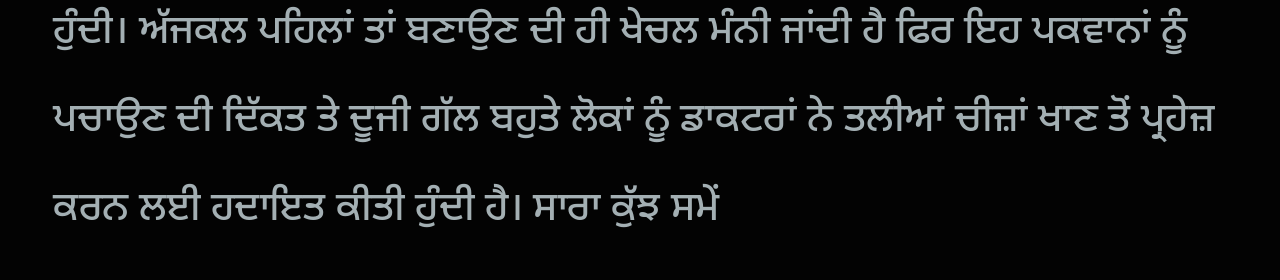ਹੁੰਦੀ। ਅੱਜਕਲ ਪਹਿਲਾਂ ਤਾਂ ਬਣਾਉਣ ਦੀ ਹੀ ਖੇਚਲ ਮੰਨੀ ਜਾਂਦੀ ਹੈ ਫਿਰ ਇਹ ਪਕਵਾਨਾਂ ਨੂੰ ਪਚਾਉਣ ਦੀ ਦਿੱਕਤ ਤੇ ਦੂਜੀ ਗੱਲ ਬਹੁਤੇ ਲੋਕਾਂ ਨੂੰ ਡਾਕਟਰਾਂ ਨੇ ਤਲੀਆਂ ਚੀਜ਼ਾਂ ਖਾਣ ਤੋਂ ਪ੍ਰਹੇਜ਼ ਕਰਨ ਲਈ ਹਦਾਇਤ ਕੀਤੀ ਹੁੰਦੀ ਹੈ। ਸਾਰਾ ਕੁੱਝ ਸਮੇਂ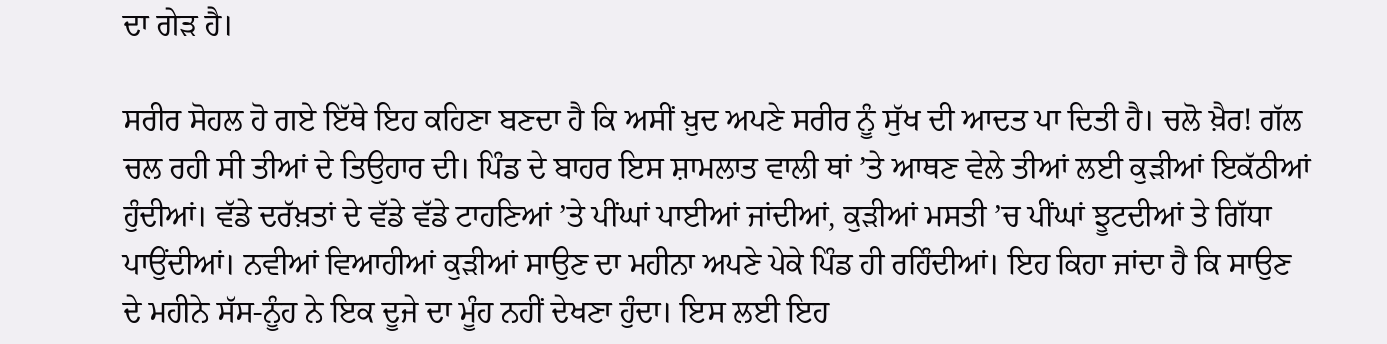ਦਾ ਗੇੜ ਹੈ।

ਸਰੀਰ ਸੋਹਲ ਹੋ ਗਏ ਇੱਥੇ ਇਹ ਕਹਿਣਾ ਬਣਦਾ ਹੈ ਕਿ ਅਸੀਂ ਖ਼ੁਦ ਅਪਣੇ ਸਰੀਰ ਨੂੰ ਸੁੱਖ ਦੀ ਆਦਤ ਪਾ ਦਿਤੀ ਹੈ। ਚਲੋ ਖ਼ੈਰ! ਗੱਲ ਚਲ ਰਹੀ ਸੀ ਤੀਆਂ ਦੇ ਤਿਉਹਾਰ ਦੀ। ਪਿੰਡ ਦੇ ਬਾਹਰ ਇਸ ਸ਼ਾਮਲਾਤ ਵਾਲੀ ਥਾਂ ’ਤੇ ਆਥਣ ਵੇਲੇ ਤੀਆਂ ਲਈ ਕੁੜੀਆਂ ਇਕੱਠੀਆਂ ਹੁੰਦੀਆਂ। ਵੱਡੇ ਦਰੱਖ਼ਤਾਂ ਦੇ ਵੱਡੇ ਵੱਡੇ ਟਾਹਣਿਆਂ ’ਤੇ ਪੀਂਘਾਂ ਪਾਈਆਂ ਜਾਂਦੀਆਂ, ਕੁੜੀਆਂ ਮਸਤੀ ’ਚ ਪੀਂਘਾਂ ਝੂਟਦੀਆਂ ਤੇ ਗਿੱਧਾ ਪਾਉਂਦੀਆਂ। ਨਵੀਆਂ ਵਿਆਹੀਆਂ ਕੁੜੀਆਂ ਸਾਉਣ ਦਾ ਮਹੀਨਾ ਅਪਣੇ ਪੇਕੇ ਪਿੰਡ ਹੀ ਰਹਿੰਦੀਆਂ। ਇਹ ਕਿਹਾ ਜਾਂਦਾ ਹੈ ਕਿ ਸਾਉਣ ਦੇ ਮਹੀਨੇ ਸੱਸ-ਨੂੰਹ ਨੇ ਇਕ ਦੂਜੇ ਦਾ ਮੂੰਹ ਨਹੀਂ ਦੇਖਣਾ ਹੁੰਦਾ। ਇਸ ਲਈ ਇਹ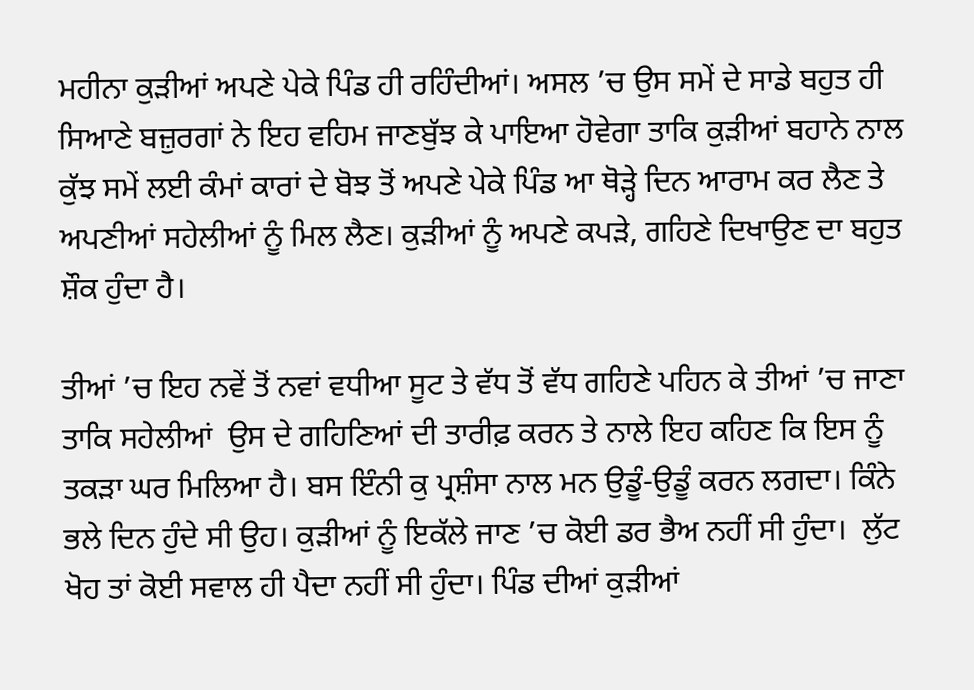ਮਹੀਨਾ ਕੁੜੀਆਂ ਅਪਣੇ ਪੇਕੇ ਪਿੰਡ ਹੀ ਰਹਿੰਦੀਆਂ। ਅਸਲ ’ਚ ਉਸ ਸਮੇਂ ਦੇ ਸਾਡੇ ਬਹੁਤ ਹੀ ਸਿਆਣੇ ਬਜ਼ੁਰਗਾਂ ਨੇ ਇਹ ਵਹਿਮ ਜਾਣਬੁੱਝ ਕੇ ਪਾਇਆ ਹੋਵੇਗਾ ਤਾਕਿ ਕੁੜੀਆਂ ਬਹਾਨੇ ਨਾਲ ਕੁੱਝ ਸਮੇਂ ਲਈ ਕੰਮਾਂ ਕਾਰਾਂ ਦੇ ਬੋਝ ਤੋਂ ਅਪਣੇ ਪੇਕੇ ਪਿੰਡ ਆ ਥੋੜ੍ਹੇ ਦਿਨ ਆਰਾਮ ਕਰ ਲੈਣ ਤੇ ਅਪਣੀਆਂ ਸਹੇਲੀਆਂ ਨੂੰ ਮਿਲ ਲੈਣ। ਕੁੜੀਆਂ ਨੂੰ ਅਪਣੇ ਕਪੜੇ, ਗਹਿਣੇ ਦਿਖਾਉਣ ਦਾ ਬਹੁਤ ਸ਼ੌਕ ਹੁੰਦਾ ਹੈ।

ਤੀਆਂ ’ਚ ਇਹ ਨਵੇਂ ਤੋਂ ਨਵਾਂ ਵਧੀਆ ਸੂਟ ਤੇ ਵੱਧ ਤੋਂ ਵੱਧ ਗਹਿਣੇ ਪਹਿਨ ਕੇ ਤੀਆਂ ’ਚ ਜਾਣਾ ਤਾਕਿ ਸਹੇਲੀਆਂ  ਉਸ ਦੇ ਗਹਿਣਿਆਂ ਦੀ ਤਾਰੀਫ਼ ਕਰਨ ਤੇ ਨਾਲੇ ਇਹ ਕਹਿਣ ਕਿ ਇਸ ਨੂੰ ਤਕੜਾ ਘਰ ਮਿਲਿਆ ਹੈ। ਬਸ ਇੰਨੀ ਕੁ ਪ੍ਰਸ਼ੰਸਾ ਨਾਲ ਮਨ ਉਡੂੰ-ਉਡੂੰ ਕਰਨ ਲਗਦਾ। ਕਿੰਨੇ ਭਲੇ ਦਿਨ ਹੁੰਦੇ ਸੀ ਉਹ। ਕੁੜੀਆਂ ਨੂੰ ਇਕੱਲੇ ਜਾਣ ’ਚ ਕੋਈ ਡਰ ਭੈਅ ਨਹੀਂ ਸੀ ਹੁੰਦਾ।  ਲੁੱਟ ਖੋਹ ਤਾਂ ਕੋਈ ਸਵਾਲ ਹੀ ਪੈਦਾ ਨਹੀਂ ਸੀ ਹੁੰਦਾ। ਪਿੰਡ ਦੀਆਂ ਕੁੜੀਆਂ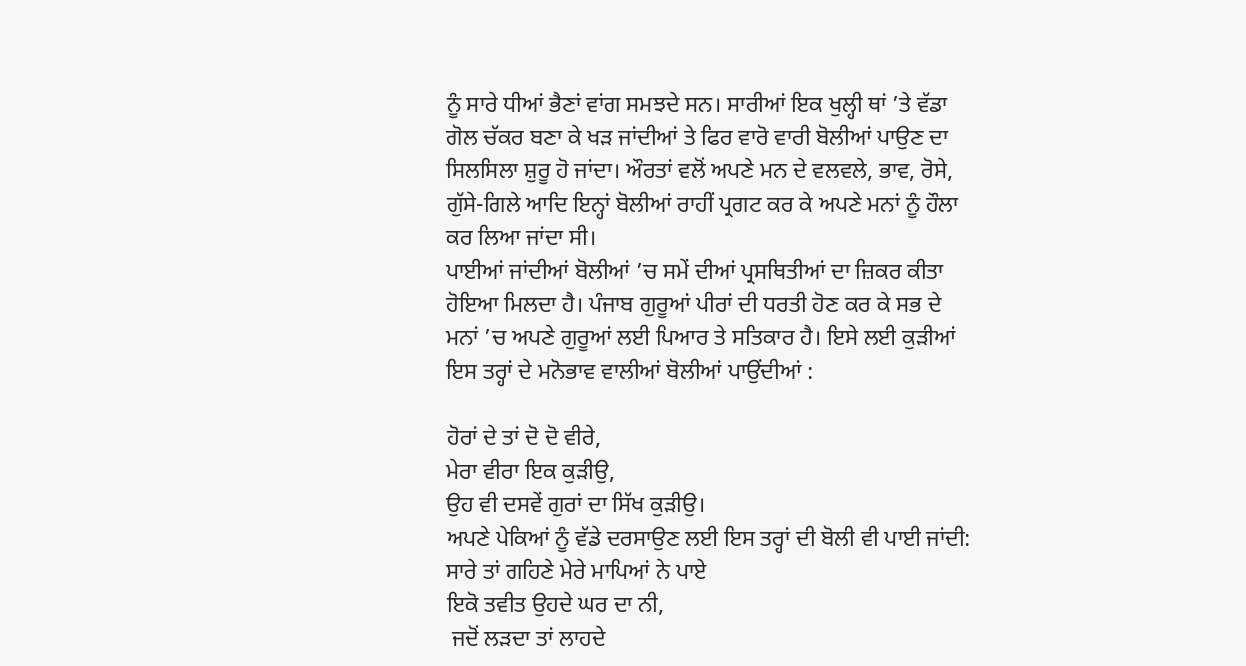ਨੂੰ ਸਾਰੇ ਧੀਆਂ ਭੈਣਾਂ ਵਾਂਗ ਸਮਝਦੇ ਸਨ। ਸਾਰੀਆਂ ਇਕ ਖੁਲ੍ਹੀ ਥਾਂ ’ਤੇ ਵੱਡਾ ਗੋਲ ਚੱਕਰ ਬਣਾ ਕੇ ਖੜ ਜਾਂਦੀਆਂ ਤੇ ਫਿਰ ਵਾਰੋ ਵਾਰੀ ਬੋਲੀਆਂ ਪਾਉਣ ਦਾ ਸਿਲਸਿਲਾ ਸ਼ੁਰੂ ਹੋ ਜਾਂਦਾ। ਔਰਤਾਂ ਵਲੋਂ ਅਪਣੇ ਮਨ ਦੇ ਵਲਵਲੇ, ਭਾਵ, ਰੋਸੇ, ਗੁੱਸੇ-ਗਿਲੇ ਆਦਿ ਇਨ੍ਹਾਂ ਬੋਲੀਆਂ ਰਾਹੀਂ ਪ੍ਰਗਟ ਕਰ ਕੇ ਅਪਣੇ ਮਨਾਂ ਨੂੰ ਹੌਲਾ ਕਰ ਲਿਆ ਜਾਂਦਾ ਸੀ।
ਪਾਈਆਂ ਜਾਂਦੀਆਂ ਬੋਲੀਆਂ ’ਚ ਸਮੇਂ ਦੀਆਂ ਪ੍ਰਸਥਿਤੀਆਂ ਦਾ ਜ਼ਿਕਰ ਕੀਤਾ ਹੋਇਆ ਮਿਲਦਾ ਹੈ। ਪੰਜਾਬ ਗੁਰੂਆਂ ਪੀਰਾਂ ਦੀ ਧਰਤੀ ਹੋਣ ਕਰ ਕੇ ਸਭ ਦੇ ਮਨਾਂ ’ਚ ਅਪਣੇ ਗੁਰੂਆਂ ਲਈ ਪਿਆਰ ਤੇ ਸਤਿਕਾਰ ਹੈ। ਇਸੇ ਲਈ ਕੁੜੀਆਂ ਇਸ ਤਰ੍ਹਾਂ ਦੇ ਮਨੋਭਾਵ ਵਾਲੀਆਂ ਬੋਲੀਆਂ ਪਾਉਂਦੀਆਂ :

ਹੋਰਾਂ ਦੇ ਤਾਂ ਦੋ ਦੋ ਵੀਰੇ,
ਮੇਰਾ ਵੀਰਾ ਇਕ ਕੁੜੀਉ,
ਉਹ ਵੀ ਦਸਵੇਂ ਗੁਰਾਂ ਦਾ ਸਿੱਖ ਕੁੜੀਉ।
ਅਪਣੇ ਪੇਕਿਆਂ ਨੂੰ ਵੱਡੇ ਦਰਸਾਉਣ ਲਈ ਇਸ ਤਰ੍ਹਾਂ ਦੀ ਬੋਲੀ ਵੀ ਪਾਈ ਜਾਂਦੀ:
ਸਾਰੇ ਤਾਂ ਗਹਿਣੇ ਮੇਰੇ ਮਾਪਿਆਂ ਨੇ ਪਾਏ
ਇਕੋ ਤਵੀਤ ਉਹਦੇ ਘਰ ਦਾ ਨੀ,
 ਜਦੋਂ ਲੜਦਾ ਤਾਂ ਲਾਹਦੇ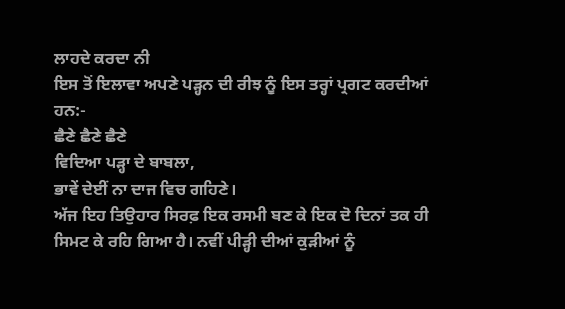ਲਾਹਦੇ ਕਰਦਾ ਨੀ
ਇਸ ਤੋਂ ਇਲਾਵਾ ਅਪਣੇ ਪੜ੍ਹਨ ਦੀ ਰੀਝ ਨੂੰ ਇਸ ਤਰ੍ਹਾਂ ਪ੍ਰਗਟ ਕਰਦੀਆਂ ਹਨ:-
ਛੈਣੇ ਛੈਣੇ ਛੈਣੇ
ਵਿਦਿਆ ਪੜ੍ਹਾ ਦੇ ਬਾਬਲਾ,
ਭਾਵੇਂ ਦੇਈਂ ਨਾ ਦਾਜ ਵਿਚ ਗਹਿਣੇ।
ਅੱਜ ਇਹ ਤਿਉਹਾਰ ਸਿਰਫ਼ ਇਕ ਰਸਮੀ ਬਣ ਕੇ ਇਕ ਦੋ ਦਿਨਾਂ ਤਕ ਹੀ ਸਿਮਟ ਕੇ ਰਹਿ ਗਿਆ ਹੈ। ਨਵੀਂ ਪੀੜ੍ਹੀ ਦੀਆਂ ਕੁੜੀਆਂ ਨੂੰ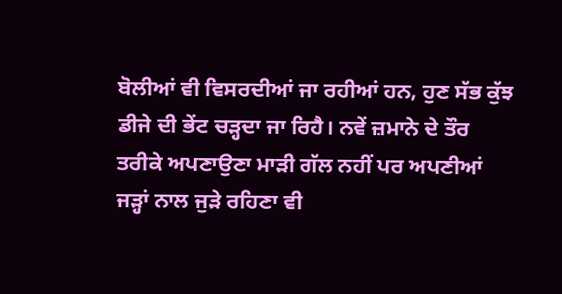ਬੋਲੀਆਂ ਵੀ ਵਿਸਰਦੀਆਂ ਜਾ ਰਹੀਆਂ ਹਨ, ਹੁਣ ਸੱਭ ਕੁੱਝ ਡੀਜੇ ਦੀ ਭੇਂਟ ਚੜ੍ਹਦਾ ਜਾ ਰਿਹੈ। ਨਵੇਂ ਜ਼ਮਾਨੇ ਦੇ ਤੌਰ ਤਰੀਕੇ ਅਪਣਾਉਣਾ ਮਾੜੀ ਗੱਲ ਨਹੀਂ ਪਰ ਅਪਣੀਆਂ ਜੜ੍ਹਾਂ ਨਾਲ ਜੁੜੇ ਰਹਿਣਾ ਵੀ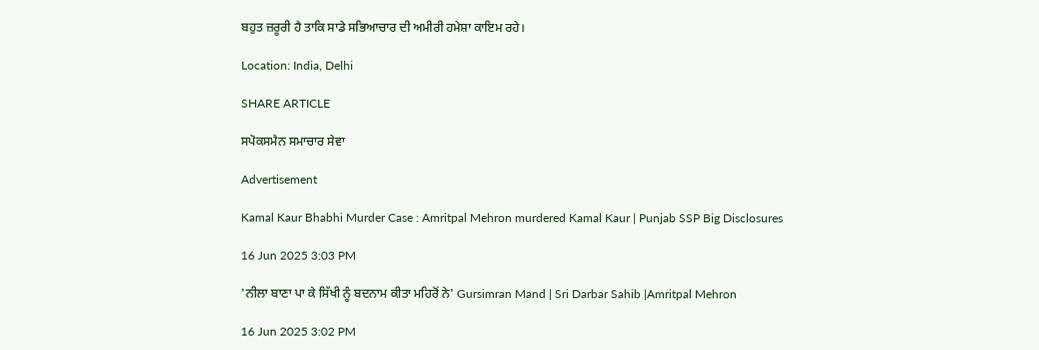ਬਹੁਤ ਜ਼ਰੂਰੀ ਹੈ ਤਾਕਿ ਸਾਡੇ ਸਭਿਆਚਾਰ ਦੀ ਅਮੀਰੀ ਹਮੇਸ਼ਾ ਕਾਇਮ ਰਹੇ।

Location: India, Delhi

SHARE ARTICLE

ਸਪੋਕਸਮੈਨ ਸਮਾਚਾਰ ਸੇਵਾ

Advertisement

Kamal Kaur Bhabhi Murder Case : Amritpal Mehron murdered Kamal Kaur | Punjab SSP Big Disclosures

16 Jun 2025 3:03 PM

'ਨੀਲਾ ਬਾਣਾ ਪਾ ਕੇ ਸਿੱਖੀ ਨੂੰ ਬਦਨਾਮ ਕੀਤਾ ਮਹਿਰੋਂ ਨੇ' Gursimran Mand | Sri Darbar Sahib |Amritpal Mehron

16 Jun 2025 3:02 PM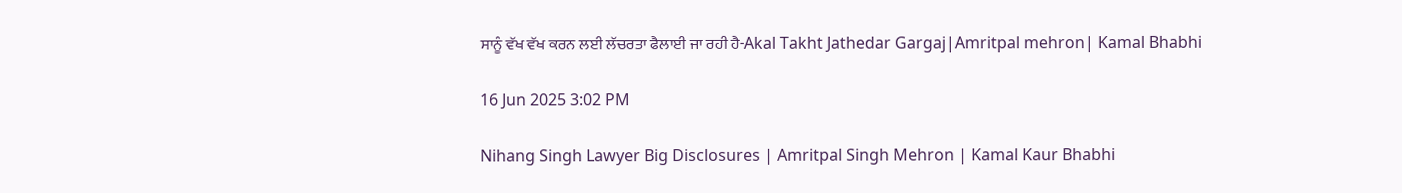ਸਾਨੂੰ ਵੱਖ ਵੱਖ ਕਰਨ ਲਈ ਲੱਚਰਤਾ ਫੈਲਾਈ ਜਾ ਰਹੀ ਹੈ-Akal Takht Jathedar Gargaj|Amritpal mehron| Kamal Bhabhi

16 Jun 2025 3:02 PM

Nihang Singh Lawyer Big Disclosures | Amritpal Singh Mehron | Kamal Kaur Bhabhi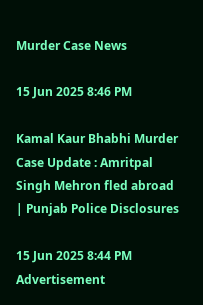Murder Case News

15 Jun 2025 8:46 PM

Kamal Kaur Bhabhi Murder Case Update : Amritpal Singh Mehron fled abroad | Punjab Police Disclosures

15 Jun 2025 8:44 PM
Advertisement